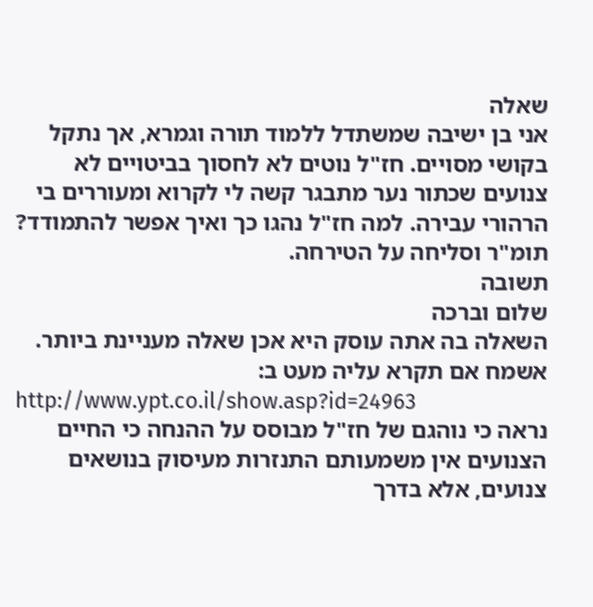שאלה
אני בן ישיבה שמשתדל ללמוד תורה וגמרא, אך נתקל בקושי מסויים. חז"ל נוטים לא לחסוך בביטויים לא צנועים שכתור נער מתבגר קשה לי לקרוא ומעוררים בי הרהורי עבירה. למה חז"ל נהגו כך ואיך אפשר להתמודד? תומ"ר וסליחה על הטירחה.
תשובה
שלום וברכה
השאלה בה אתה עוסק היא אכן שאלה מעניינת ביותר.
אשמח אם תקרא עליה מעט ב:
http://www.ypt.co.il/show.asp?id=24963
נראה כי נוהגם של חז"ל מבוסס על ההנחה כי החיים הצנועים אין משמעותם התנזרות מעיסוק בנושאים צנועים, אלא בדרך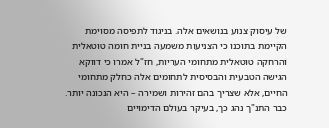של עיסוק צנוע בנושאים אלה. בניגוד לתפיסה מסוימת הקיימת בתוכנו כי הצניעות משמעה בניית חומה טוטאלית והרחקה טוטאלית מתחומי העריות, חז"ל אמרו כי דווקא הגישה הטבעית והבסיסית לתחומים אלה כחלק מתחומי החיים, אלא שצריך בהם זהירות ושמירה – היא הנכונה יותר. כבר התנ"ך נהג כך, בעיקר בעולם הדימויים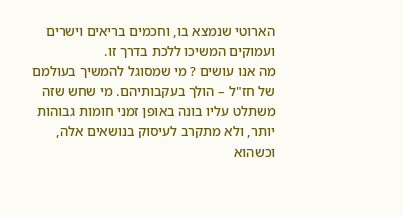הארוטי שנמצא בו, וחכמים בריאים וישרים ועמוקים המשיכו ללכת בדרך זו.
מה אנו עושים ? מי שמסוגל להמשיך בעולמם של חז"ל – הולך בעקבותיהם. מי שחש שזה משתלט עליו בונה באופן זמני חומות גבוהות יותר, ולא מתקרב לעיסוק בנושאים אלה, וכשהוא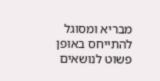מבריא ומסוגל להתייחס באופן פשוט לנושאים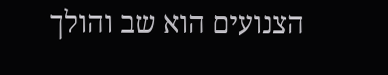הצנועים הוא שב והולך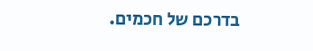בדרכם של חכמים.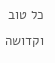כל טוב וקדושה